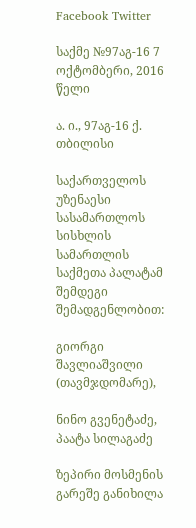Facebook Twitter

საქმე №97აგ-16 7 ოქტომბერი, 2016 წელი

ა. ი., 97აგ-16 ქ. თბილისი

საქართველოს უზენაესი სასამართლოს სისხლის სამართლის საქმეთა პალატამ შემდეგი შემადგენლობით:

გიორგი შავლიაშვილი (თავმჯდომარე),

ნინო გვენეტაძე, პაატა სილაგაძე

ზეპირი მოსმენის გარეშე განიხილა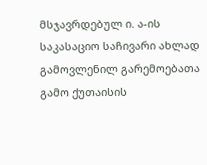მსჯავრდებულ ი. ა-ის საკასაციო საჩივარი ახლად გამოვლენილ გარემოებათა გამო ქუთაისის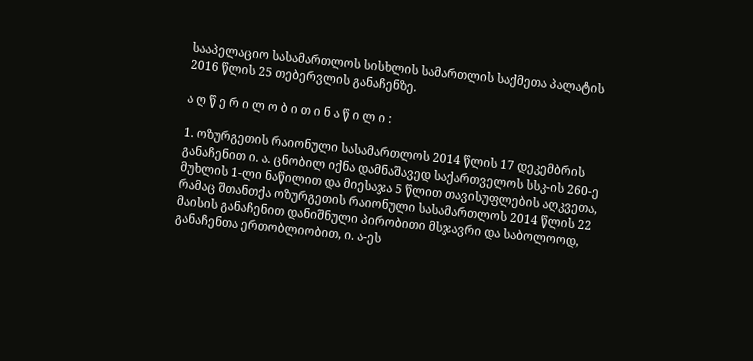სააპელაციო სასამართლოს სისხლის სამართლის საქმეთა პალატის 2016 წლის 25 თებერვლის განაჩენზე.

ა ღ წ ე რ ი ლ ო ბ ი თ ი ნ ა წ ი ლ ი :

1. ოზურგეთის რაიონული სასამართლოს 2014 წლის 17 დეკემბრის განაჩენით ი. ა. ცნობილ იქნა დამნაშავედ საქართველოს სსკ-ის 260-ე მუხლის 1-ლი ნაწილით და მიესაჯა 5 წლით თავისუფლების აღკვეთა, რამაც შთანთქა ოზურგეთის რაიონული სასამართლოს 2014 წლის 22 მაისის განაჩენით დანიშნული პირობითი მსჯავრი და საბოლოოდ, განაჩენთა ერთობლიობით, ი. ა-ეს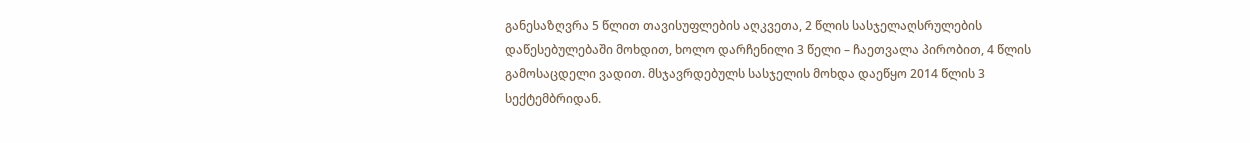განესაზღვრა 5 წლით თავისუფლების აღკვეთა, 2 წლის სასჯელაღსრულების დაწესებულებაში მოხდით, ხოლო დარჩენილი 3 წელი – ჩაეთვალა პირობით, 4 წლის გამოსაცდელი ვადით. მსჯავრდებულს სასჯელის მოხდა დაეწყო 2014 წლის 3 სექტემბრიდან.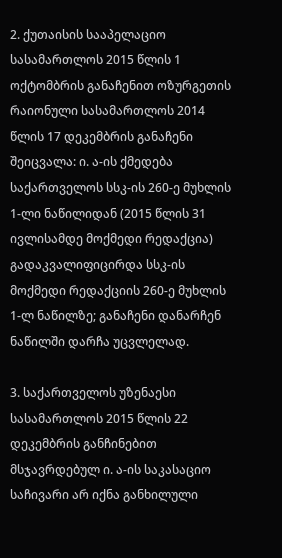2. ქუთაისის სააპელაციო სასამართლოს 2015 წლის 1 ოქტომბრის განაჩენით ოზურგეთის რაიონული სასამართლოს 2014 წლის 17 დეკემბრის განაჩენი შეიცვალა: ი. ა-ის ქმედება საქართველოს სსკ-ის 260-ე მუხლის 1-ლი ნაწილიდან (2015 წლის 31 ივლისამდე მოქმედი რედაქცია) გადაკვალიფიცირდა სსკ-ის მოქმედი რედაქციის 260-ე მუხლის 1-ლ ნაწილზე; განაჩენი დანარჩენ ნაწილში დარჩა უცვლელად.

3. საქართველოს უზენაესი სასამართლოს 2015 წლის 22 დეკემბრის განჩინებით მსჯავრდებულ ი. ა-ის საკასაციო საჩივარი არ იქნა განხილული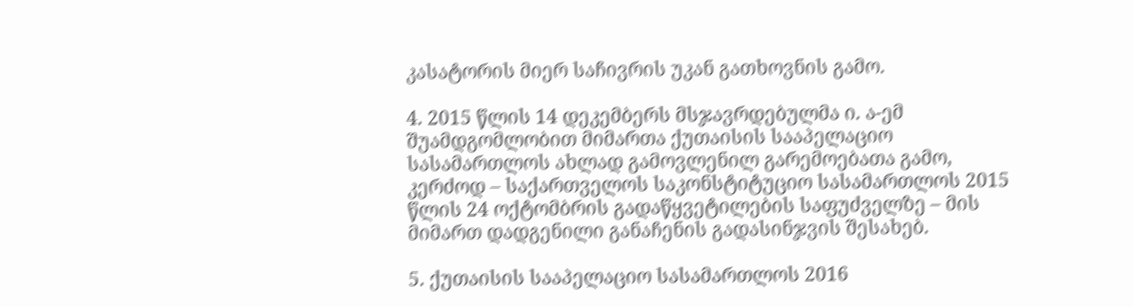კასატორის მიერ საჩივრის უკან გათხოვნის გამო.

4. 2015 წლის 14 დეკემბერს მსჯავრდებულმა ი. ა-ემ შუამდგომლობით მიმართა ქუთაისის სააპელაციო სასამართლოს ახლად გამოვლენილ გარემოებათა გამო, კერძოდ – საქართველოს საკონსტიტუციო სასამართლოს 2015 წლის 24 ოქტომბრის გადაწყვეტილების საფუძველზე – მის მიმართ დადგენილი განაჩენის გადასინჯვის შესახებ.

5. ქუთაისის სააპელაციო სასამართლოს 2016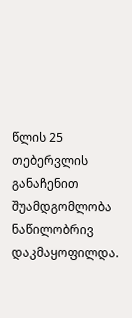წლის 25 თებერვლის განაჩენით შუამდგომლობა ნაწილობრივ დაკმაყოფილდა.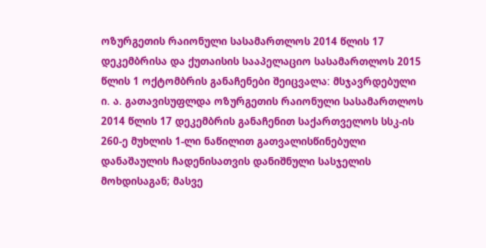ოზურგეთის რაიონული სასამართლოს 2014 წლის 17 დეკემბრისა და ქუთაისის სააპელაციო სასამართლოს 2015 წლის 1 ოქტომბრის განაჩენები შეიცვალა: მსჯავრდებული ი. ა. გათავისუფლდა ოზურგეთის რაიონული სასამართლოს 2014 წლის 17 დეკემბრის განაჩენით საქართველოს სსკ-ის 260-ე მუხლის 1-ლი ნაწილით გათვალისწინებული დანაშაულის ჩადენისათვის დანიშნული სასჯელის მოხდისაგან; მასვე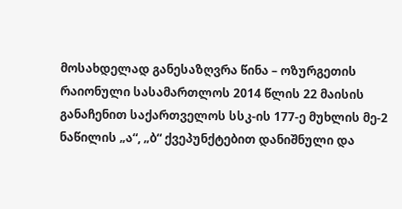მოსახდელად განესაზღვრა წინა – ოზურგეთის რაიონული სასამართლოს 2014 წლის 22 მაისის განაჩენით საქართველოს სსკ-ის 177-ე მუხლის მე-2 ნაწილის „ა“, „ბ“ ქვეპუნქტებით დანიშნული და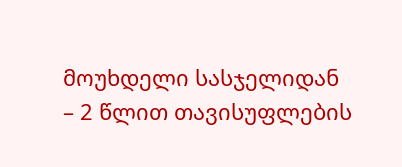მოუხდელი სასჯელიდან – 2 წლით თავისუფლების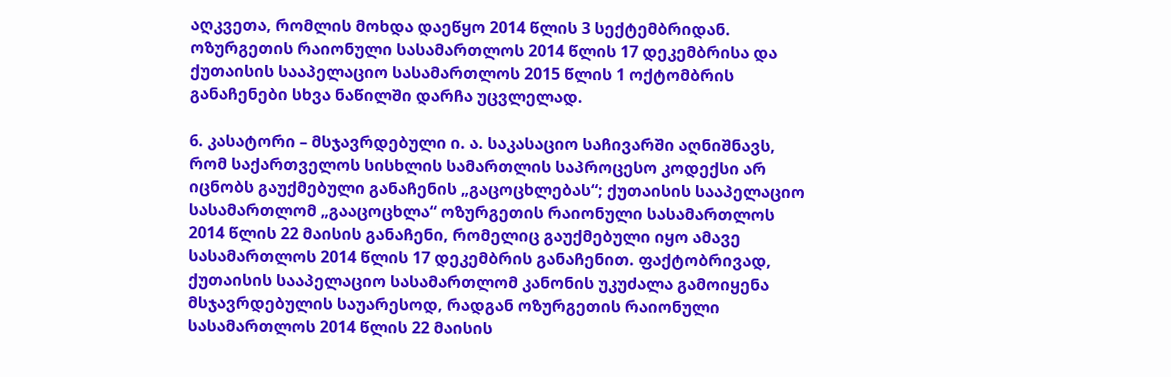აღკვეთა, რომლის მოხდა დაეწყო 2014 წლის 3 სექტემბრიდან. ოზურგეთის რაიონული სასამართლოს 2014 წლის 17 დეკემბრისა და ქუთაისის სააპელაციო სასამართლოს 2015 წლის 1 ოქტომბრის განაჩენები სხვა ნაწილში დარჩა უცვლელად.

6. კასატორი – მსჯავრდებული ი. ა. საკასაციო საჩივარში აღნიშნავს, რომ საქართველოს სისხლის სამართლის საპროცესო კოდექსი არ იცნობს გაუქმებული განაჩენის „გაცოცხლებას“; ქუთაისის სააპელაციო სასამართლომ „გააცოცხლა“ ოზურგეთის რაიონული სასამართლოს 2014 წლის 22 მაისის განაჩენი, რომელიც გაუქმებული იყო ამავე სასამართლოს 2014 წლის 17 დეკემბრის განაჩენით. ფაქტობრივად, ქუთაისის სააპელაციო სასამართლომ კანონის უკუძალა გამოიყენა მსჯავრდებულის საუარესოდ, რადგან ოზურგეთის რაიონული სასამართლოს 2014 წლის 22 მაისის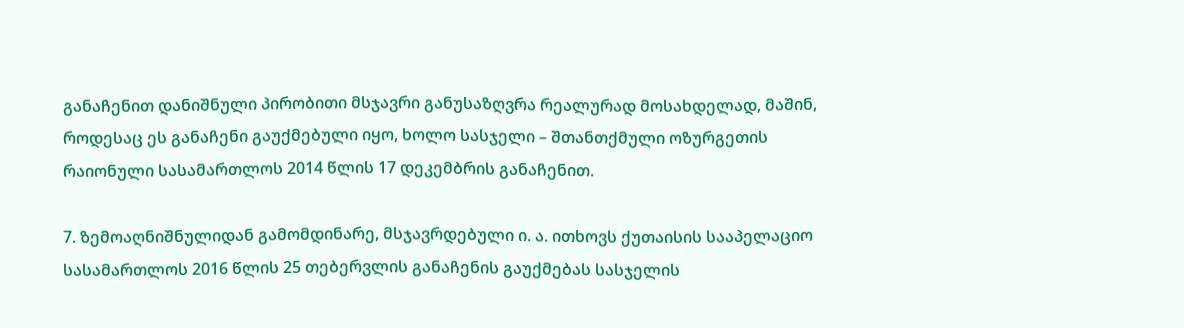განაჩენით დანიშნული პირობითი მსჯავრი განუსაზღვრა რეალურად მოსახდელად, მაშინ, როდესაც ეს განაჩენი გაუქმებული იყო, ხოლო სასჯელი – შთანთქმული ოზურგეთის რაიონული სასამართლოს 2014 წლის 17 დეკემბრის განაჩენით.

7. ზემოაღნიშნულიდან გამომდინარე, მსჯავრდებული ი. ა. ითხოვს ქუთაისის სააპელაციო სასამართლოს 2016 წლის 25 თებერვლის განაჩენის გაუქმებას სასჯელის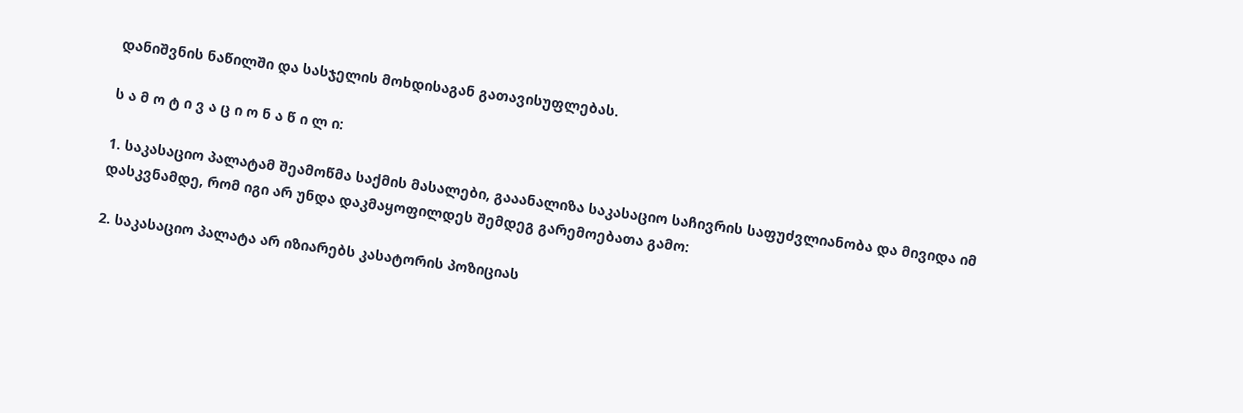დანიშვნის ნაწილში და სასჯელის მოხდისაგან გათავისუფლებას.

ს ა მ ო ტ ი ვ ა ც ი ო ნ ა წ ი ლ ი:

1. საკასაციო პალატამ შეამოწმა საქმის მასალები, გააანალიზა საკასაციო საჩივრის საფუძვლიანობა და მივიდა იმ დასკვნამდე, რომ იგი არ უნდა დაკმაყოფილდეს შემდეგ გარემოებათა გამო:

2. საკასაციო პალატა არ იზიარებს კასატორის პოზიციას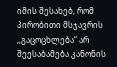იმის შესახებ, რომ პირობითი მსჯავრის ,,გაცოცხლება“ არ შეესაბამება კანონის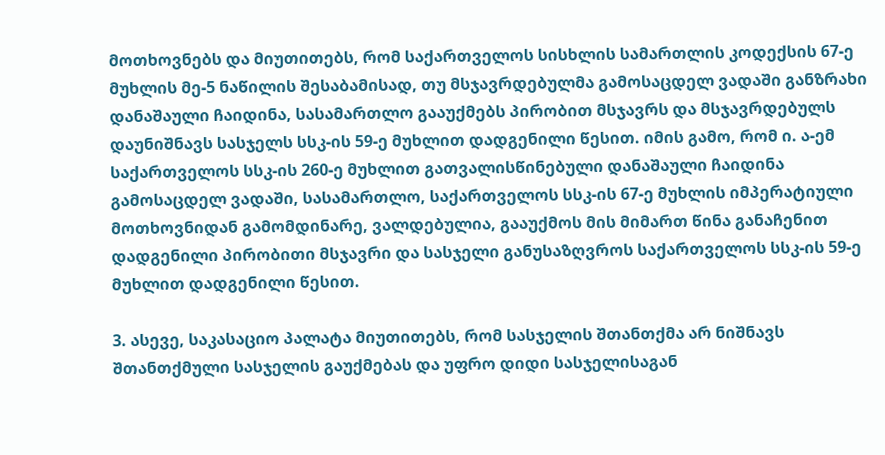მოთხოვნებს და მიუთითებს, რომ საქართველოს სისხლის სამართლის კოდექსის 67-ე მუხლის მე-5 ნაწილის შესაბამისად, თუ მსჯავრდებულმა გამოსაცდელ ვადაში განზრახი დანაშაული ჩაიდინა, სასამართლო გააუქმებს პირობით მსჯავრს და მსჯავრდებულს დაუნიშნავს სასჯელს სსკ-ის 59-ე მუხლით დადგენილი წესით. იმის გამო, რომ ი. ა-ემ საქართველოს სსკ-ის 260-ე მუხლით გათვალისწინებული დანაშაული ჩაიდინა გამოსაცდელ ვადაში, სასამართლო, საქართველოს სსკ-ის 67-ე მუხლის იმპერატიული მოთხოვნიდან გამომდინარე, ვალდებულია, გააუქმოს მის მიმართ წინა განაჩენით დადგენილი პირობითი მსჯავრი და სასჯელი განუსაზღვროს საქართველოს სსკ-ის 59-ე მუხლით დადგენილი წესით.

3. ასევე, საკასაციო პალატა მიუთითებს, რომ სასჯელის შთანთქმა არ ნიშნავს შთანთქმული სასჯელის გაუქმებას და უფრო დიდი სასჯელისაგან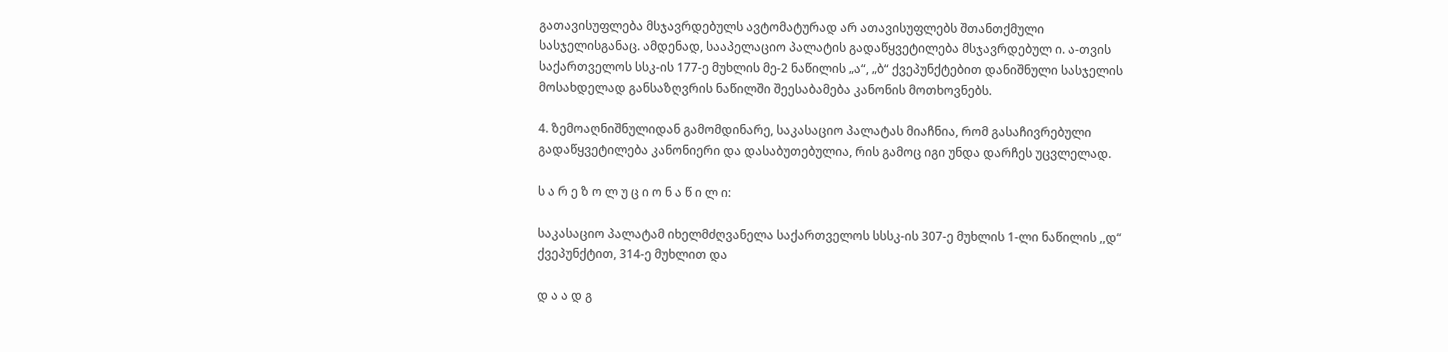გათავისუფლება მსჯავრდებულს ავტომატურად არ ათავისუფლებს შთანთქმული სასჯელისგანაც. ამდენად, სააპელაციო პალატის გადაწყვეტილება მსჯავრდებულ ი. ა-თვის საქართველოს სსკ-ის 177-ე მუხლის მე-2 ნაწილის „ა“, „ბ“ ქვეპუნქტებით დანიშნული სასჯელის მოსახდელად განსაზღვრის ნაწილში შეესაბამება კანონის მოთხოვნებს.

4. ზემოაღნიშნულიდან გამომდინარე, საკასაციო პალატას მიაჩნია, რომ გასაჩივრებული გადაწყვეტილება კანონიერი და დასაბუთებულია, რის გამოც იგი უნდა დარჩეს უცვლელად.

ს ა რ ე ზ ო ლ უ ც ი ო ნ ა წ ი ლ ი:

საკასაციო პალატამ იხელმძღვანელა საქართველოს სსსკ-ის 307-ე მუხლის 1-ლი ნაწილის ,,დ“ ქვეპუნქტით, 314-ე მუხლით და

დ ა ა დ გ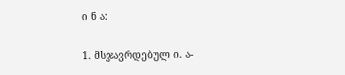ი ნ ა:

1. მსჯავრდებულ ი. ა-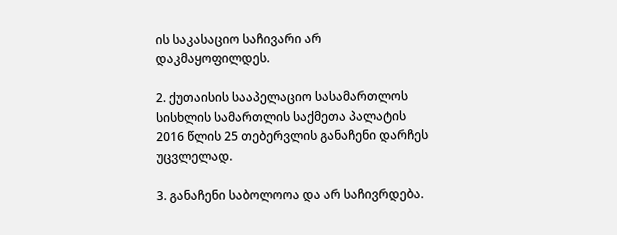ის საკასაციო საჩივარი არ დაკმაყოფილდეს.

2. ქუთაისის სააპელაციო სასამართლოს სისხლის სამართლის საქმეთა პალატის 2016 წლის 25 თებერვლის განაჩენი დარჩეს უცვლელად.

3. განაჩენი საბოლოოა და არ საჩივრდება.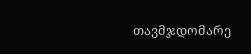თავმჯდომარე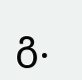გ.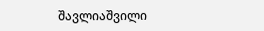შავლიაშვილი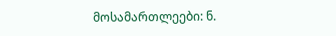მოსამართლეები: ნ.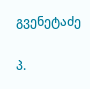გვენეტაძე

პ.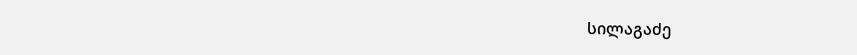სილაგაძე